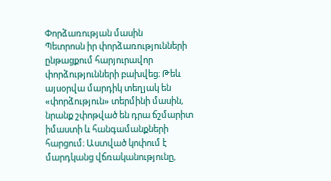Փորձառության մասին
Պետրոսն իր փորձառությունների ընթացքում հարյուրավոր փորձությունների բախվեց։ Թեև այսօրվա մարդիկ տեղյակ են «փորձություն» տերմինի մասին, նրանք շփոթված են դրա ճշմարիտ իմաստի և հանգամանքների հարցում։ Աստված կոփում է մարդկանց վճռականությունը,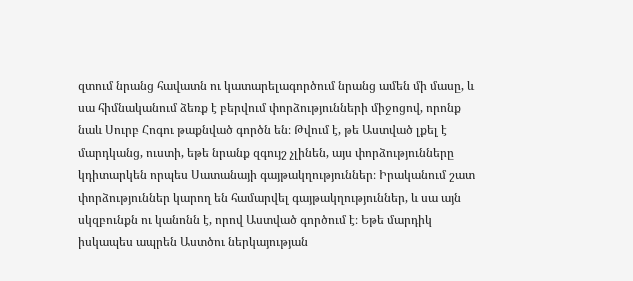զտում նրանց հավատն ու կատարելագործում նրանց ամեն մի մասը, և սա հիմնականում ձեռք է բերվում փորձությունների միջոցով, որոնք նաև Սուրբ Հոգու թաքնված գործն են։ Թվում է, թե Աստված լքել է մարդկանց, ուստի, եթե նրանք զգույշ չլինեն, այս փորձությունները կդիտարկեն որպես Սատանայի գայթակղություններ։ Իրականում շատ փորձություններ կարող են համարվել գայթակղություններ, և սա այն սկզբունքն ու կանոնն է, որով Աստված գործում է։ Եթե մարդիկ իսկապես ապրեն Աստծու ներկայության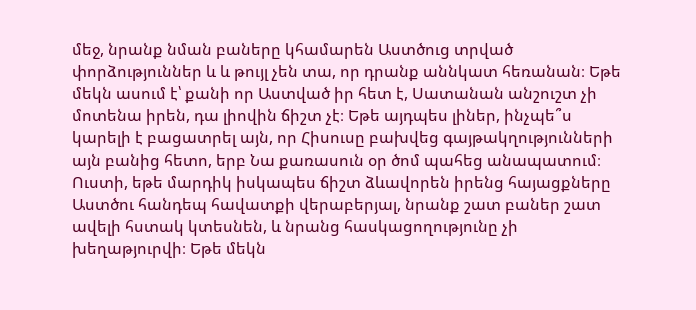մեջ, նրանք նման բաները կհամարեն Աստծուց տրված փորձություններ և և թույլ չեն տա, որ դրանք աննկատ հեռանան։ Եթե մեկն ասում է՝ քանի որ Աստված իր հետ է, Սատանան անշուշտ չի մոտենա իրեն, դա լիովին ճիշտ չէ։ Եթե այդպես լիներ, ինչպե՞ս կարելի է բացատրել այն, որ Հիսուսը բախվեց գայթակղությունների այն բանից հետո, երբ Նա քառասուն օր ծոմ պահեց անապատում։ Ուստի, եթե մարդիկ իսկապես ճիշտ ձևավորեն իրենց հայացքները Աստծու հանդեպ հավատքի վերաբերյալ, նրանք շատ բաներ շատ ավելի հստակ կտեսնեն, և նրանց հասկացողությունը չի խեղաթյուրվի։ Եթե մեկն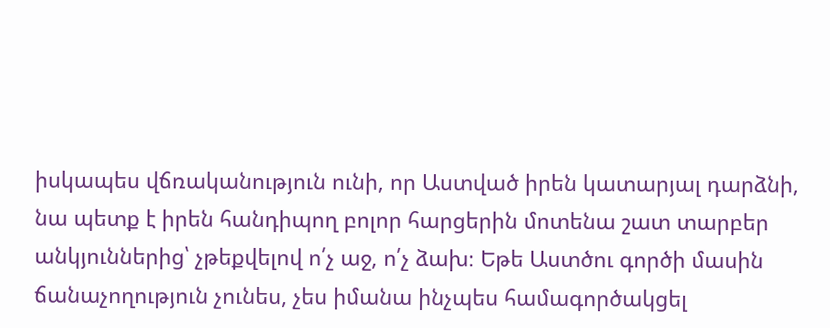իսկապես վճռականություն ունի, որ Աստված իրեն կատարյալ դարձնի, նա պետք է իրեն հանդիպող բոլոր հարցերին մոտենա շատ տարբեր անկյուններից՝ չթեքվելով ո՛չ աջ, ո՛չ ձախ։ Եթե Աստծու գործի մասին ճանաչողություն չունես, չես իմանա ինչպես համագործակցել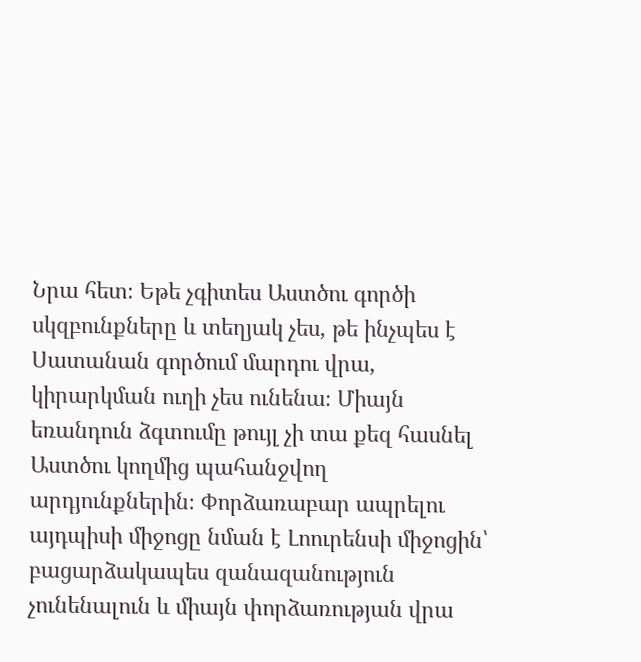Նրա հետ։ Եթե չգիտես Աստծու գործի սկզբունքները և տեղյակ չես, թե ինչպես է Սատանան գործում մարդու վրա, կիրարկման ուղի չես ունենա։ Միայն եռանդուն ձգտումը թույլ չի տա քեզ հասնել Աստծու կողմից պահանջվող արդյունքներին։ Փորձառաբար ապրելու այդպիսի միջոցը նման է Լոուրենսի միջոցին՝ բացարձակապես զանազանություն չունենալուն և միայն փորձառության վրա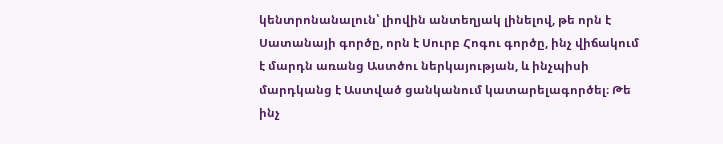կենտրոնանալուն՝ լիովին անտեղյակ լինելով, թե որն է Սատանայի գործը, որն է Սուրբ Հոգու գործը, ինչ վիճակում է մարդն առանց Աստծու ներկայության, և ինչպիսի մարդկանց է Աստված ցանկանում կատարելագործել։ Թե ինչ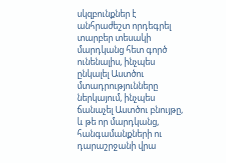սկզբունքներ է անհրաժեշտ որդեգրել տարբեր տեսակի մարդկանց հետ գործ ունենալիս, ինչպես ընկալել Աստծու մտադրությունները ներկայում, ինչպես ճանաչել Աստծու բնույթը, և թե որ մարդկանց, հանգամանքների ու դարաշրջանի վրա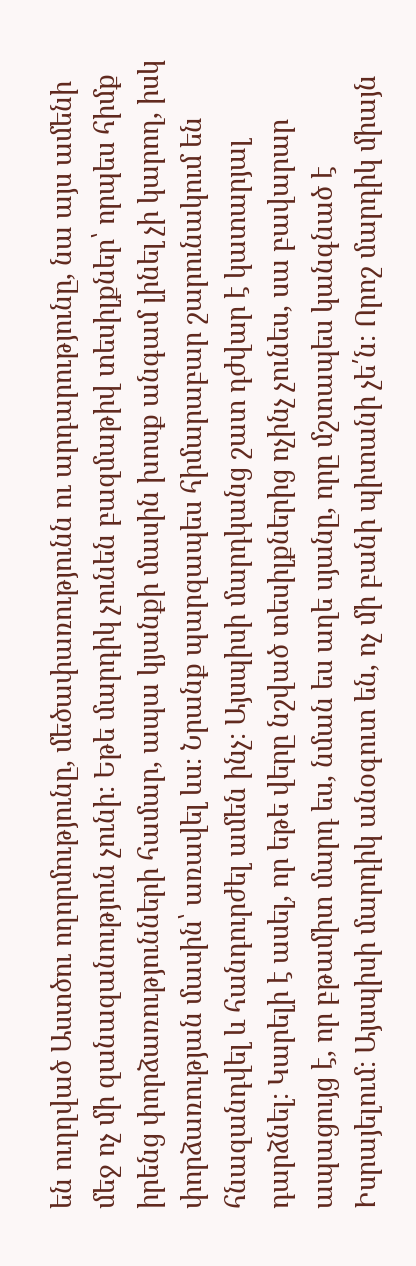են ուղղված Աստծու ողորմությունը, մեծափառությունն ու արդարությունը, նա այս ամենի մեջ ոչ մի զանազանություն չունի։ Եթե մարդիկ չունեն բազմաթիվ տեսիլքներ՝ որպես հիմք իրենց փորձառությունների համար, ապա կյանքի մասին խոսք անգամ լինել չի կարող, իսկ փորձառության մասին՝ առավել ևս։ Նրանք պարզապես հիմարաբար շարունակում են հնազանդվել և հանդուրժել ամեն ինչ։ Այսպիսի մարդկանց շատ դժվար է կատարյալ դարձնել։ Կարելի է ասել, որ եթե վերը նշված տեսիլքներից ոչինչ չունես, սա բավարար ապացույց է, որ բթամիտ մարդ ես, նման ես աղե սյանը, որը մշտապես կանգնած է Իսրայելում։ Այսպիսի մարդիկ անօգուտ են, ոչ մի բանի պիտանի չե՛ն։ Որոշ մարդիկ միայն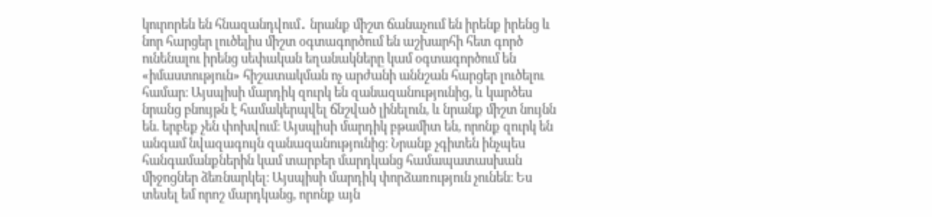կուրորեն են հնազանդվում․ նրանք միշտ ճանաչում են իրենք իրենց և նոր հարցեր լուծելիս միշտ օգտագործում են աշխարհի հետ գործ ունենալու իրենց սեփական եղանակները կամ օգտագործում են «իմաստություն» հիշատակման ոչ արժանի աննշան հարցեր լուծելու համար։ Այսպիսի մարդիկ զուրկ են զանազանությունից, և կարծես նրանց բնույթն է համակերպվել ճնշված լինելուն, և նրանք միշտ նույնն են. երբեք չեն փոխվում։ Այսպիսի մարդիկ բթամիտ են, որոնք զուրկ են անգամ նվազագույն զանազանությունից։ Նրանք չգիտեն ինչպես հանգամանքներին կամ տարբեր մարդկանց համապատասխան միջոցներ ձեռնարկել։ Այսպիսի մարդիկ փորձառություն չունեն։ Ես տեսել եմ որոշ մարդկանց, որոնք այն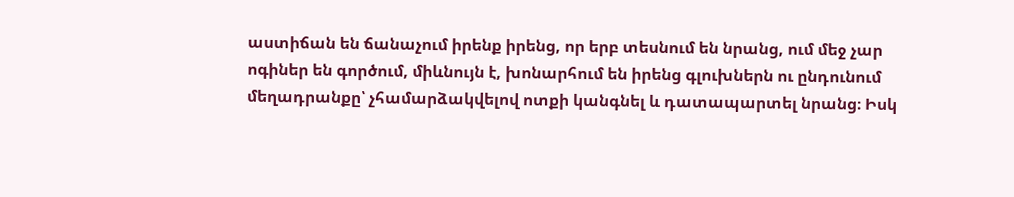աստիճան են ճանաչում իրենք իրենց, որ երբ տեսնում են նրանց, ում մեջ չար ոգիներ են գործում, միևնույն է, խոնարհում են իրենց գլուխներն ու ընդունում մեղադրանքը՝ չհամարձակվելով ոտքի կանգնել և դատապարտել նրանց։ Իսկ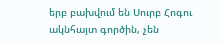երբ բախվում են Սուրբ Հոգու ակնհայտ գործին, չեն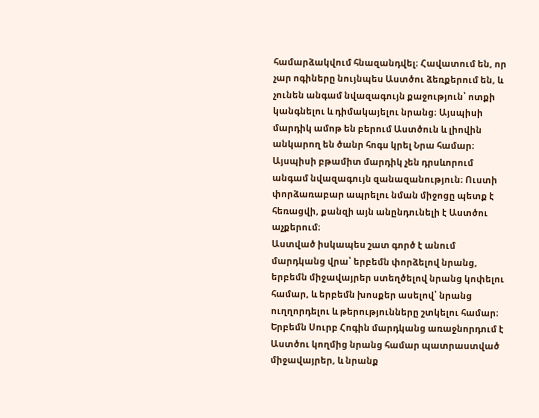համարձակվում հնազանդվել։ Հավատում են, որ չար ոգիները նույնպես Աստծու ձեռքերում են, և չունեն անգամ նվազագույն քաջություն՝ ոտքի կանգնելու և դիմակայելու նրանց։ Այսպիսի մարդիկ ամոթ են բերում Աստծուն և լիովին անկարող են ծանր հոգս կրել Նրա համար։ Այսպիսի բթամիտ մարդիկ չեն դրսևորում անգամ նվազագույն զանազանություն։ Ուստի փորձառաբար ապրելու նման միջոցը պետք է հեռացվի, քանզի այն անընդունելի է Աստծու աչքերում։
Աստված իսկապես շատ գործ է անում մարդկանց վրա՝ երբեմն փորձելով նրանց, երբեմն միջավայրեր ստեղծելով նրանց կոփելու համար, և երբեմն խոսքեր ասելով՝ նրանց ուղղորդելու և թերությունները շտկելու համար։ Երբեմն Սուրբ Հոգին մարդկանց առաջնորդում է Աստծու կողմից նրանց համար պատրաստված միջավայրեր, և նրանք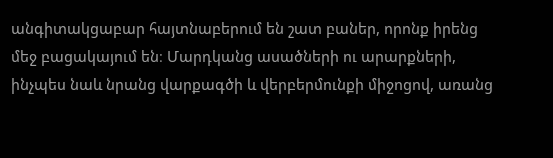անգիտակցաբար հայտնաբերում են շատ բաներ, որոնք իրենց մեջ բացակայում են։ Մարդկանց ասածների ու արարքների, ինչպես նաև նրանց վարքագծի և վերբերմունքի միջոցով, առանց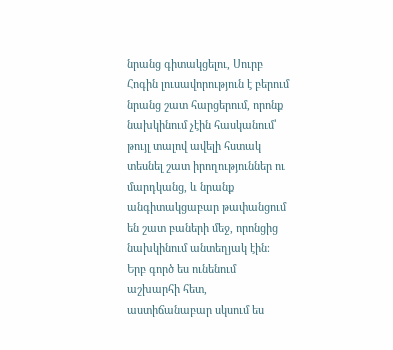նրանց գիտակցելու, Սուրբ Հոգին լուսավորություն է բերում նրանց շատ հարցերում, որոնք նախկինում չէին հասկանում՝ թույլ տալով ավելի հստակ տեսնել շատ իրողություններ ու մարդկանց, և նրանք անգիտակցաբար թափանցում են շատ բաների մեջ, որոնցից նախկինում անտեղյակ էին։ Երբ գործ ես ունենում աշխարհի հետ, աստիճանաբար սկսում ես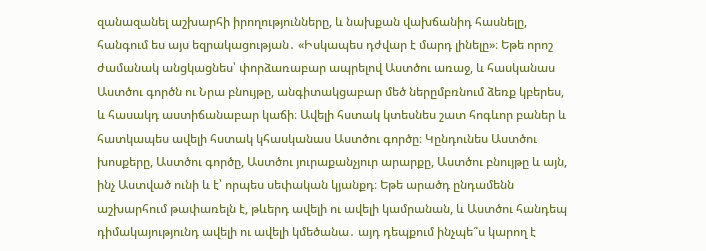զանազանել աշխարհի իրողությունները, և նախքան վախճանիդ հասնելը, հանգում ես այս եզրակացության․ «Իսկապես դժվար է մարդ լինելը»։ Եթե որոշ ժամանակ անցկացնես՝ փորձառաբար ապրելով Աստծու առաջ, և հասկանաս Աստծու գործն ու Նրա բնույթը, անգիտակցաբար մեծ ներըմբռնում ձեռք կբերես, և հասակդ աստիճանաբար կաճի։ Ավելի հստակ կտեսնես շատ հոգևոր բաներ և հատկապես ավելի հստակ կհասկանաս Աստծու գործը։ Կընդունես Աստծու խոսքերը, Աստծու գործը, Աստծու յուրաքանչյուր արարքը, Աստծու բնույթը և այն, ինչ Աստված ունի և է՝ որպես սեփական կյանքդ։ Եթե արածդ ընդամենն աշխարհում թափառելն է, թևերդ ավելի ու ավելի կամրանան, և Աստծու հանդեպ դիմակայությունդ ավելի ու ավելի կմեծանա․ այդ դեպքում ինչպե՞ս կարող է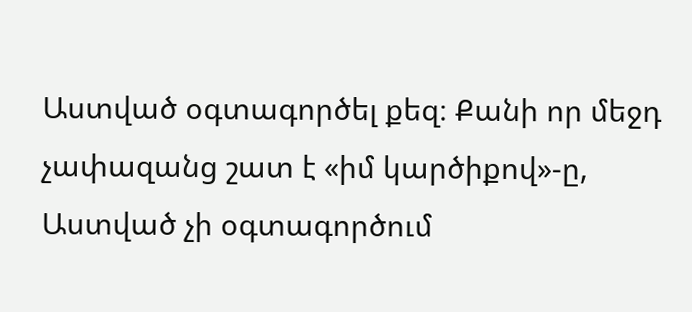Աստված օգտագործել քեզ։ Քանի որ մեջդ չափազանց շատ է «իմ կարծիքով»-ը, Աստված չի օգտագործում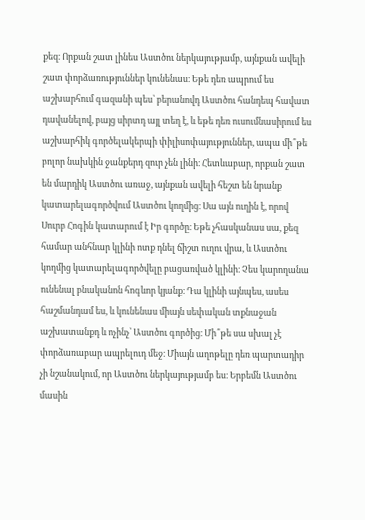քեզ։ Որքան շատ լինես Աստծու ներկայությամբ, այնքան ավելի շատ փորձառություններ կունենաս։ Եթե դեռ ապրում ես աշխարհում գազանի պես՝ բերանովդ Աստծու հանդեպ հավատ դավանելով, բայց սիրտդ այլ տեղ է, և եթե դեռ ուսումնասիրում ես աշխարհիկ գործելակերպի փիլիսոփայություններ, ապա մի՞թե բոլոր նախկին ջանքերդ զուր չեն լինի։ Հետևաբար, որքան շատ են մարդիկ Աստծու առաջ, այնքան ավելի հեշտ են նրանք կատարելագործվում Աստծու կողմից։ Սա այն ուղին է, որով Սուրբ Հոգին կատարում է Իր գործը։ Եթե չհասկանաս սա, քեզ համար անհնար կլինի ոտք դնել ճիշտ ուղու վրա, և Աստծու կողմից կատարելագործվելը բացառված կլինի։ Չես կարողանա ունենալ բնականոն հոգևոր կյանք։ Դա կլինի այնպես, ասես հաշմանդամ ես, և կունենաս միայն սեփական տքնաջան աշխատանքդ և ոչինչ՝ Աստծու գործից։ Մի՞թե սա սխալ չէ փորձառաբար ապրելուդ մեջ։ Միայն աղոթելը դեռ պարտադիր չի նշանակում, որ Աստծու ներկայությամբ ես։ Երբեմն Աստծու մասին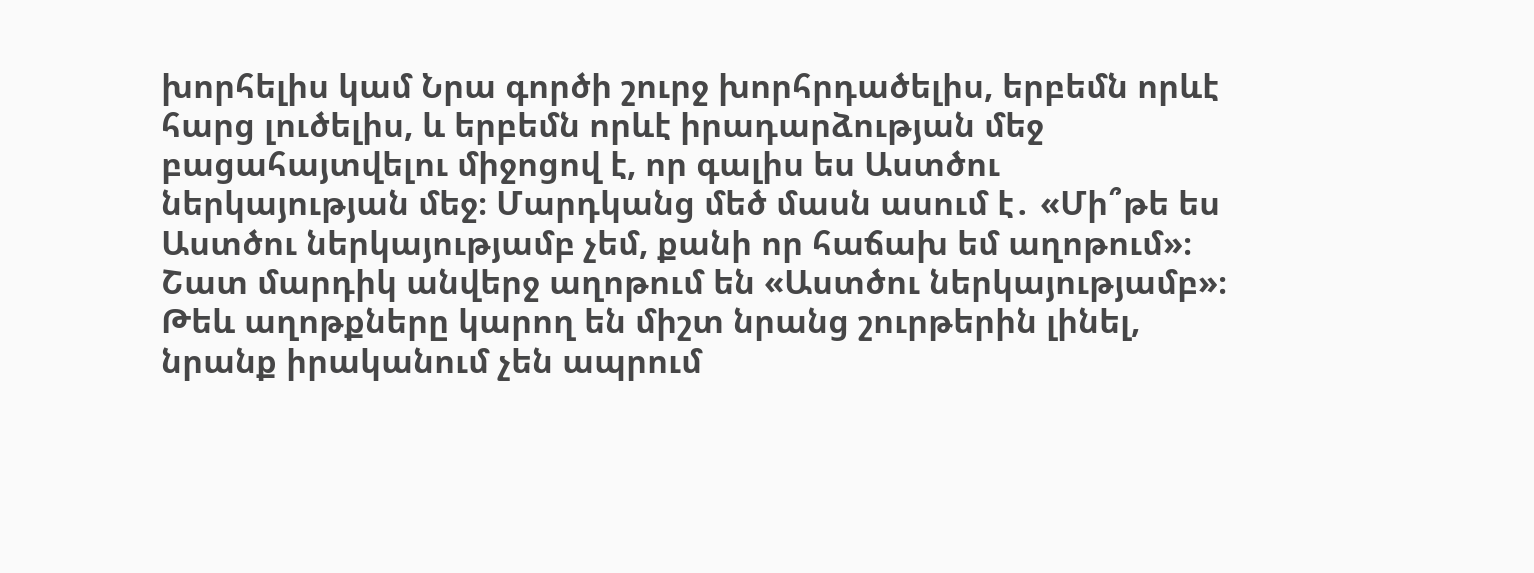խորհելիս կամ Նրա գործի շուրջ խորհրդածելիս, երբեմն որևէ հարց լուծելիս, և երբեմն որևէ իրադարձության մեջ բացահայտվելու միջոցով է, որ գալիս ես Աստծու ներկայության մեջ։ Մարդկանց մեծ մասն ասում է․ «Մի՞թե ես Աստծու ներկայությամբ չեմ, քանի որ հաճախ եմ աղոթում»։ Շատ մարդիկ անվերջ աղոթում են «Աստծու ներկայությամբ»։ Թեև աղոթքները կարող են միշտ նրանց շուրթերին լինել, նրանք իրականում չեն ապրում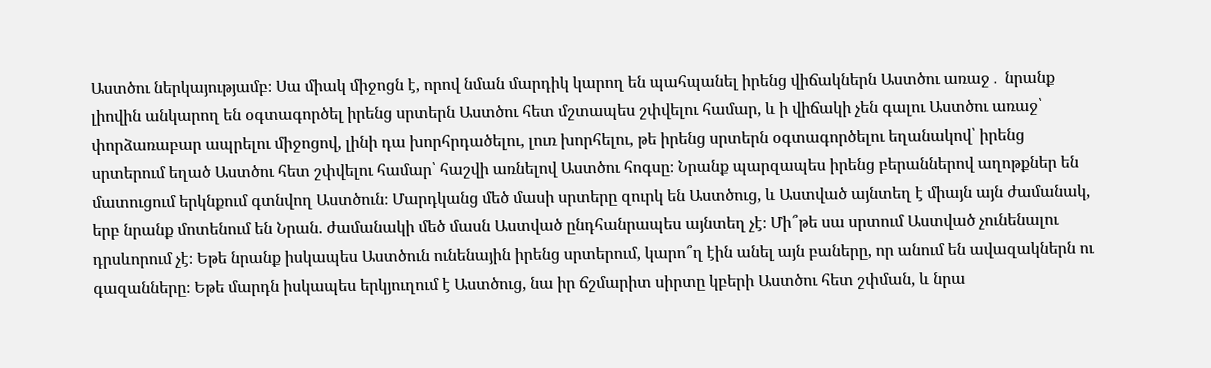Աստծու ներկայությամբ։ Սա միակ միջոցն է, որով նման մարդիկ կարող են պահպանել իրենց վիճակներն Աստծու առաջ․ նրանք լիովին անկարող են օգտագործել իրենց սրտերն Աստծու հետ մշտապես շփվելու համար, և ի վիճակի չեն գալու Աստծու առաջ՝ փորձառաբար ապրելու միջոցով, լինի դա խորհրդածելու, լուռ խորհելու, թե իրենց սրտերն օգտագործելու եղանակով՝ իրենց սրտերում եղած Աստծու հետ շփվելու համար՝ հաշվի առնելով Աստծու հոգսը։ Նրանք պարզապես իրենց բերաններով աղոթքներ են մատուցում երկնքում գտնվող Աստծուն։ Մարդկանց մեծ մասի սրտերը զուրկ են Աստծուց, և Աստված այնտեղ է միայն այն ժամանակ, երբ նրանք մոտենում են Նրան. ժամանակի մեծ մասն Աստված ընդհանրապես այնտեղ չէ։ Մի՞թե սա սրտում Աստված չունենալու դրսևորում չէ։ Եթե նրանք իսկապես Աստծուն ունենային իրենց սրտերում, կարո՞ղ էին անել այն բաները, որ անում են ավազակներն ու գազանները։ Եթե մարդն իսկապես երկյուղում է Աստծուց, նա իր ճշմարիտ սիրտը կբերի Աստծու հետ շփման, և նրա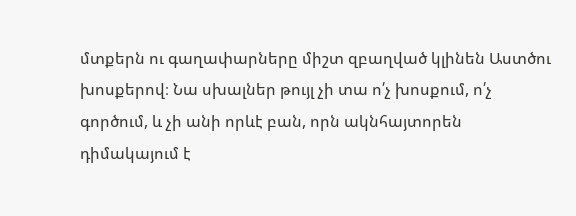մտքերն ու գաղափարները միշտ զբաղված կլինեն Աստծու խոսքերով։ Նա սխալներ թույլ չի տա ո՛չ խոսքում, ո՛չ գործում, և չի անի որևէ բան, որն ակնհայտորեն դիմակայում է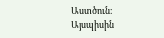Աստծուն։ Այսպիսին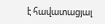է հավատացյալ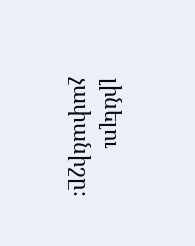լինելու չափանիշը։